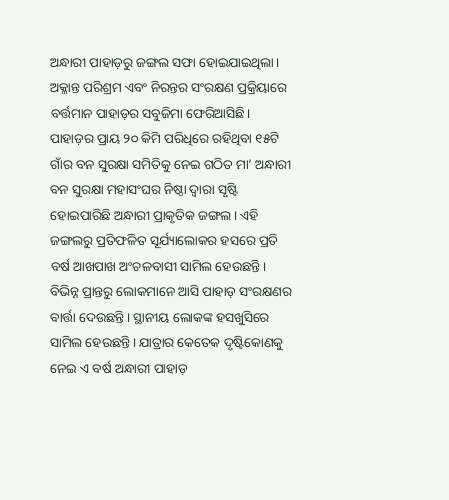ଅନ୍ଧାରୀ ପାହାଡ଼ରୁ ଜଙ୍ଗଲ ସଫା ହୋଇଯାଇଥିଲା। ଅକ୍ଳାନ୍ତ ପରିଶ୍ରମ ଏବଂ ନିରନ୍ତର ସଂରକ୍ଷଣ ପ୍ରକ୍ରିୟାରେ ବର୍ତ୍ତମାନ ପାହାଡ଼ର ସବୁଜିମା ଫେରିଆସିଛି। ପାହାଡ଼ର ପ୍ରାୟ ୨୦ କିମି ପରିଧିରେ ରହିଥିବା ୧୫ଟି ଗାଁର ବନ ସୁରକ୍ଷା ସମିତିକୁ ନେଇ ଗଠିତ ମା’ ଅନ୍ଧାରୀ ବନ ସୁରକ୍ଷା ମହାସଂଘର ନିଷ୍ଠା ଦ୍ୱାରା ସୃଷ୍ଟି ହୋଇପାରିଛି ଅନ୍ଧାରୀ ପ୍ରାକୃତିକ ଜଙ୍ଗଲ। ଏହି ଜଙ୍ଗଲରୁ ପ୍ରତିଫଳିତ ସୂର୍ଯ୍ୟାଲୋକର ହସରେ ପ୍ରତି ବର୍ଷ ଆଖପାଖ ଅଂଚଳବାସୀ ସାମିଲ ହେଉଛନ୍ତି। ବିଭିନ୍ନ ପ୍ରାନ୍ତରୁ ଲୋକମାନେ ଆସି ପାହାଡ଼ ସଂରକ୍ଷଣର ବାର୍ତ୍ତା ଦେଉଛନ୍ତି। ସ୍ଥାନୀୟ ଲୋକଙ୍କ ହସଖୁସିରେ ସାମିଲ ହେଉଛନ୍ତି। ଯାତ୍ରାର କେତେକ ଦୃଷ୍ଟିକୋଣକୁ ନେଇ ଏ ବର୍ଷ ଅନ୍ଧାରୀ ପାହାଡ଼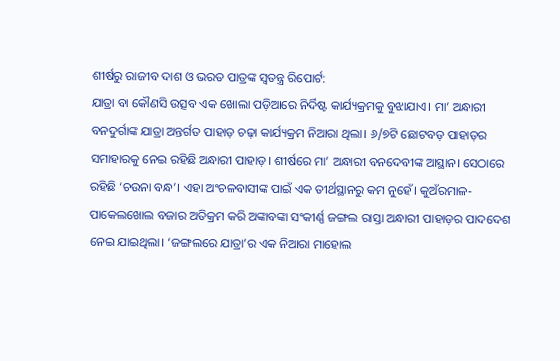ଶୀର୍ଷରୁ ରାଜୀବ ଦାଶ ଓ ଭରତ ପାତ୍ରଙ୍କ ସ୍ୱତନ୍ତ୍ର ରିପୋର୍ଟ:
ଯାତ୍ରା ବା କୌଣସି ଉତ୍ସବ ଏକ ଖୋଲା ପଡ଼ିଆରେ ନିର୍ଦିଷ୍ଟ କାର୍ଯ୍ୟକ୍ରମକୁ ବୁଝାଯାଏ। ମା’ ଅନ୍ଧାରୀ ବନଦୁର୍ଗାଙ୍କ ଯାତ୍ରା ଅନ୍ତର୍ଗତ ପାହାଡ଼ ଚଢ଼ା କାର୍ଯ୍ୟକ୍ରମ ନିଆରା ଥିଲା। ୬/୭ଟି ଛୋଟବଡ଼ ପାହାଡ଼ର ସମାହାରକୁ ନେଇ ରହିଛି ଅନ୍ଧାରୀ ପାହାଡ଼। ଶୀର୍ଷରେ ମା’ ଅନ୍ଧାରୀ ବନଦେବୀଙ୍କ ଆସ୍ଥାନ। ସେଠାରେ ରହିଛି ‘ଚଉନା ବନ୍ଧ’। ଏହା ଅଂଚଳବାସୀଙ୍କ ପାଇଁ ଏକ ତୀର୍ଥସ୍ଥାନରୁ କମ ନୁହେଁ। କୁଅଁରମାଳ-ପାକେଲଖୋଲ ବଜାର ଅତିକ୍ରମ କରି ଅଙ୍କାବଙ୍କା ସଂକୀର୍ଣ୍ଣ ଜଙ୍ଗଲ ରାସ୍ତା ଅନ୍ଧାରୀ ପାହାଡ଼ର ପାଦଦେଶ ନେଇ ଯାଇଥିଲା। ‘ଜଙ୍ଗଲରେ ଯାତ୍ରା’ର ଏକ ନିଆରା ମାହୋଲ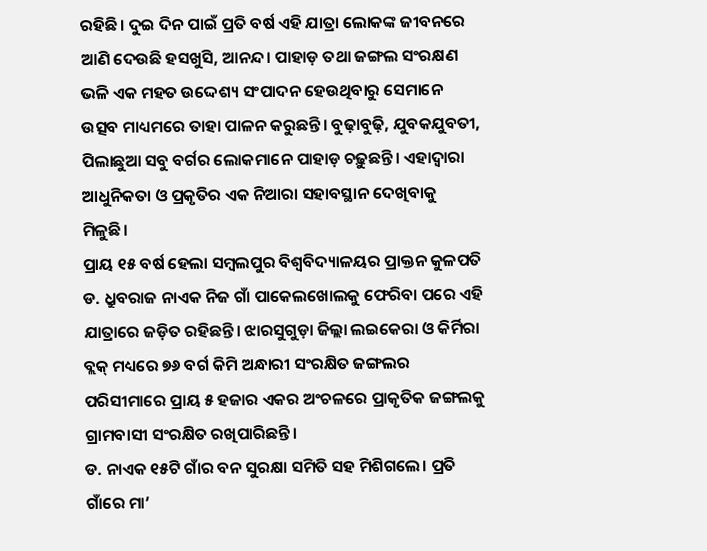ରହିଛି। ଦୁଇ ଦିନ ପାଇଁ ପ୍ରତି ବର୍ଷ ଏହି ଯାତ୍ରା ଲୋକଙ୍କ ଜୀବନରେ ଆଣି ଦେଉଛି ହସଖୁସି, ଆନନ୍ଦ। ପାହାଡ଼ ତଥା ଜଙ୍ଗଲ ସଂରକ୍ଷଣ ଭଳି ଏକ ମହତ ଉଦ୍ଦେଶ୍ୟ ସଂପାଦନ ହେଉଥିବାରୁ ସେମାନେ ଉତ୍ସବ ମାଧ୍ୟମରେ ତାହା ପାଳନ କରୁଛନ୍ତି। ବୁଢ଼ାବୁଢ଼ି, ଯୁବକଯୁବତୀ, ପିଲାଛୁଆ ସବୁ ବର୍ଗର ଲୋକମାନେ ପାହାଡ଼ ଚଢ଼ୁଛନ୍ତି। ଏହାଦ୍ୱାରା ଆଧୁନିକତା ଓ ପ୍ରକୃତିର ଏକ ନିଆରା ସହାବସ୍ଥାନ ଦେଖିବାକୁ ମିଳୁଛି।
ପ୍ରାୟ ୧୫ ବର୍ଷ ହେଲା ସମ୍ବଲପୁର ବିଶ୍ୱବିଦ୍ୟାଳୟର ପ୍ରାକ୍ତନ କୁଳପତି ଡ. ଧ୍ରୁବରାଜ ନାଏକ ନିଜ ଗାଁ ପାକେଲଖୋଲକୁ ଫେରିବା ପରେ ଏହି ଯାତ୍ରାରେ ଜଡ଼ିତ ରହିଛନ୍ତି। ଝାରସୁଗୁଡ଼ା ଜିଲ୍ଲା ଲଇକେରା ଓ କିର୍ମିରା ବ୍ଲକ୍ ମଧ୍ୟରେ ୭୬ ବର୍ଗ କିମି ଅନ୍ଧାରୀ ସଂରକ୍ଷିତ ଜଙ୍ଗଲର ପରିସୀମାରେ ପ୍ରାୟ ୫ ହଜାର ଏକର ଅଂଚଳରେ ପ୍ରାକୃତିକ ଜଙ୍ଗଲକୁ ଗ୍ରାମବାସୀ ସଂରକ୍ଷିତ ରଖିପାରିଛନ୍ତି।
ଡ. ନାଏକ ୧୫ଟି ଗାଁର ବନ ସୁରକ୍ଷା ସମିତି ସହ ମିଶିଗଲେ। ପ୍ରତି ଗାଁରେ ମା’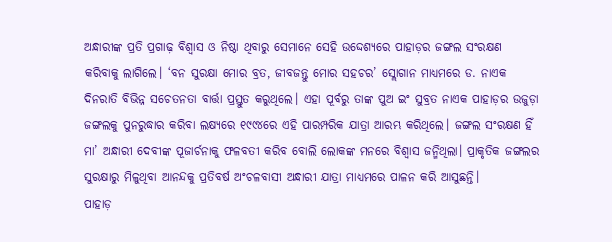ଅନ୍ଧାରୀଙ୍କ ପ୍ରତି ପ୍ରଗାଢ଼ ବିଶ୍ୱାସ ଓ ନିଷ୍ଠା ଥିବାରୁ ସେମାନେ ସେହି ଉଦ୍ଦେଶ୍ୟରେ ପାହାଡ଼ର ଜଙ୍ଗଲ ସଂରକ୍ଷଣ କରିବାକୁ ଲାଗିଲେ। ‘ବନ ସୁରକ୍ଷା ମୋର ବ୍ରତ, ଜୀବଜନ୍ତୁ ମୋର ସହଚର’ ସ୍ଲୋଗାନ ମାଧ୍ୟମରେ ଡ. ନାଏକ ଦିନରାତି ବିଭିନ୍ନ ସଚେତନତା ବାର୍ତ୍ତା ପ୍ରସ୍ତୁତ କରୁଥିଲେ। ଏହା ପୂର୍ବରୁ ତାଙ୍କ ପୁଅ ଇଂ ସୁବ୍ରତ ନାଏକ ପାହାଡ଼ର ଉଜୁଡ଼ା ଜଙ୍ଗଲକୁ ପୁନରୁଦ୍ଧାର କରିବା ଲକ୍ଷ୍ୟରେ ୧୯୯୪ରେ ଏହି ପାରମ୍ପରିକ ଯାତ୍ରା ଆରମ୍ଭ କରିଥିଲେ। ଜଙ୍ଗଲ ସଂରକ୍ଷଣ ହିଁ ମା’ ଅନ୍ଧାରୀ ଦେବୀଙ୍କ ପୂଜାର୍ଚନାକୁ ଫଳବତୀ କରିବ ବୋଲି ଲୋକଙ୍କ ମନରେ ବିଶ୍ୱାସ ଜନ୍ମିଥିଲା। ପ୍ରାକୃତିକ ଜଙ୍ଗଲର ସୁରକ୍ଷାରୁ ମିଳୁଥିବା ଆନନ୍ଦକୁ ପ୍ରତିବର୍ଷ ଅଂଚଳବାସୀ ଅନ୍ଧାରୀ ଯାତ୍ରା ମାଧ୍ୟମରେ ପାଳନ କରି ଆସୁଛନ୍ତି।
ପାହାଡ଼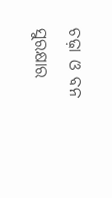ଚଢ଼ା ଓ ବନ ସୁରକ୍ଷାର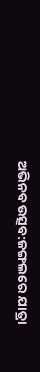ଅଭିନବ ଉତ୍ସବ:ଜଙ୍ଗଲରେ ଯାତ୍ରା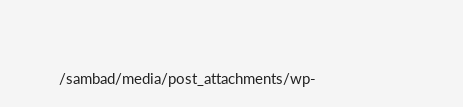/sambad/media/post_attachments/wp-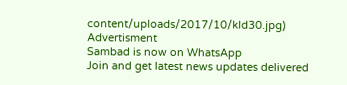content/uploads/2017/10/kld30.jpg)
Advertisment
Sambad is now on WhatsApp
Join and get latest news updates delivered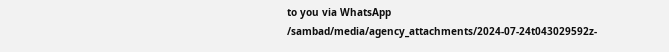to you via WhatsApp
/sambad/media/agency_attachments/2024-07-24t043029592z-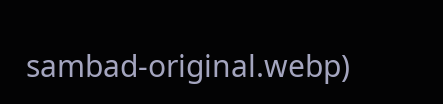sambad-original.webp)